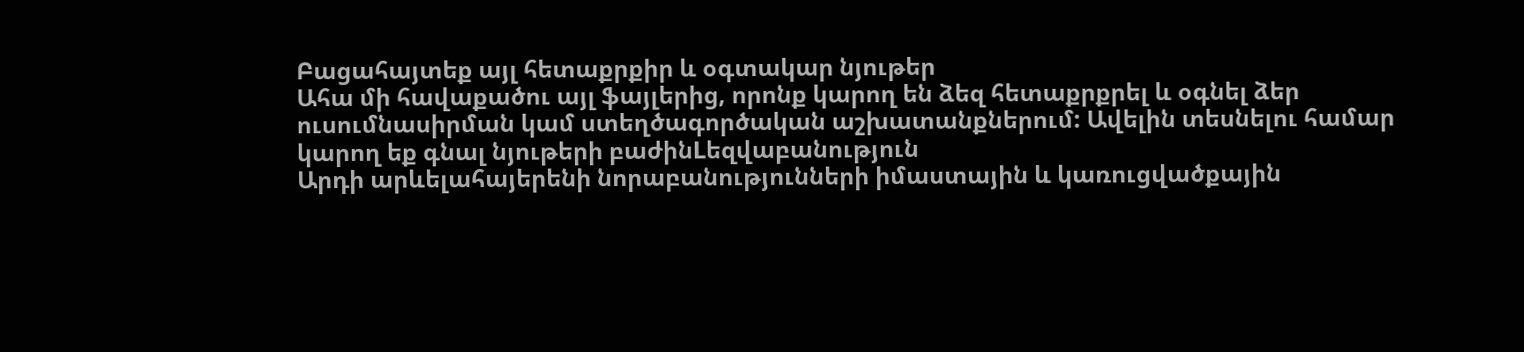Բացահայտեք այլ հետաքրքիր և օգտակար նյութեր
Ահա մի հավաքածու այլ ֆայլերից, որոնք կարող են ձեզ հետաքրքրել և օգնել ձեր ուսումնասիրման կամ ստեղծագործական աշխատանքներում: Ավելին տեսնելու համար կարող եք գնալ նյութերի բաժինLեզվաբանություն
Արդի արևելահայերենի նորաբանությունների իմաստային և կառուցվածքային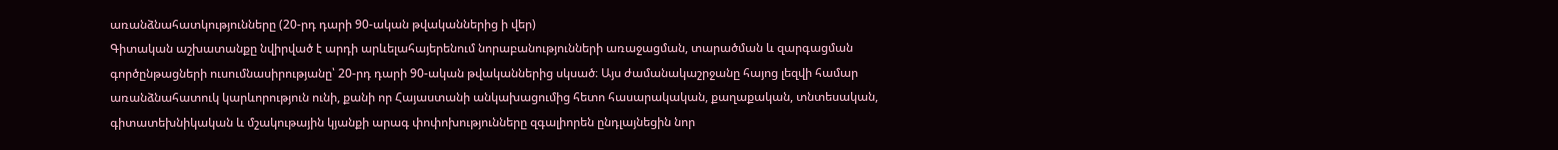առանձնահատկությունները (20-րդ դարի 90-ական թվականներից ի վեր)
Գիտական աշխատանքը նվիրված է արդի արևելահայերենում նորաբանությունների առաջացման, տարածման և զարգացման գործընթացների ուսումնասիրությանը՝ 20-րդ դարի 90-ական թվականներից սկսած։ Այս ժամանակաշրջանը հայոց լեզվի համար առանձնահատուկ կարևորություն ունի, քանի որ Հայաստանի անկախացումից հետո հասարակական, քաղաքական, տնտեսական, գիտատեխնիկական և մշակութային կյանքի արագ փոփոխությունները զգալիորեն ընդլայնեցին նոր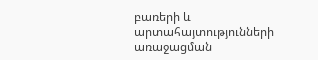բառերի և արտահայտությունների առաջացման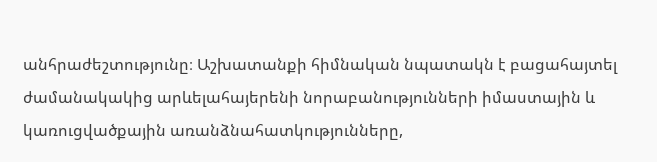անհրաժեշտությունը։ Աշխատանքի հիմնական նպատակն է բացահայտել ժամանակակից արևելահայերենի նորաբանությունների իմաստային և կառուցվածքային առանձնահատկությունները,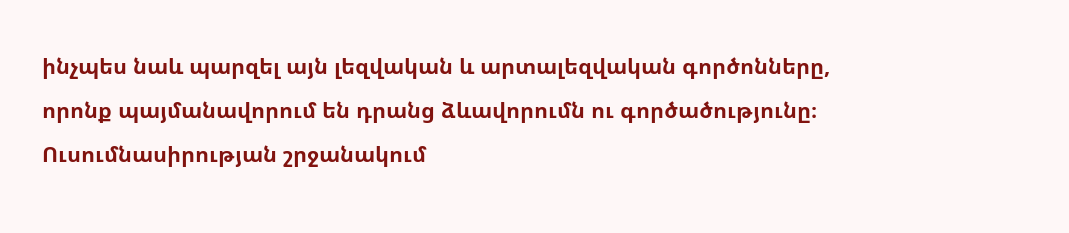ինչպես նաև պարզել այն լեզվական և արտալեզվական գործոնները, որոնք պայմանավորում են դրանց ձևավորումն ու գործածությունը։ Ուսումնասիրության շրջանակում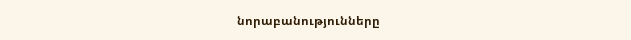նորաբանությունները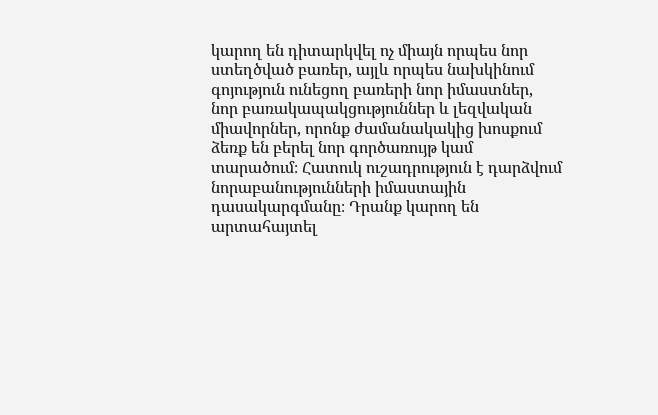կարող են դիտարկվել ոչ միայն որպես նոր ստեղծված բառեր, այլև որպես նախկինում գոյություն ունեցող բառերի նոր իմաստներ, նոր բառակապակցություններ և լեզվական միավորներ, որոնք ժամանակակից խոսքում ձեռք են բերել նոր գործառույթ կամ տարածում։ Հատուկ ուշադրություն է դարձվում նորաբանությունների իմաստային դասակարգմանը։ Դրանք կարող են արտահայտել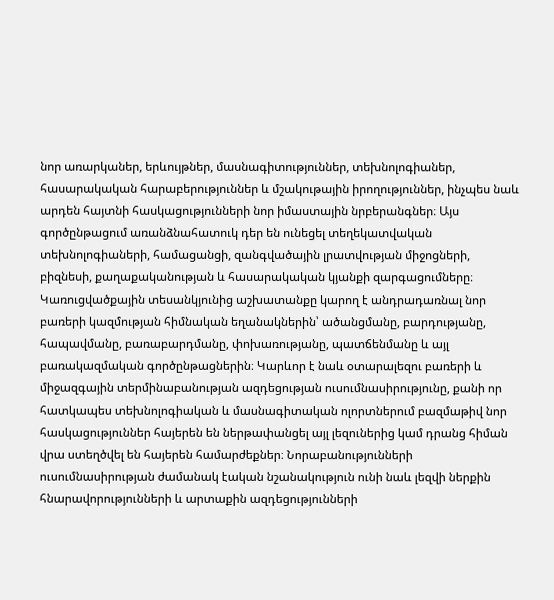նոր առարկաներ, երևույթներ, մասնագիտություններ, տեխնոլոգիաներ, հասարակական հարաբերություններ և մշակութային իրողություններ, ինչպես նաև արդեն հայտնի հասկացությունների նոր իմաստային նրբերանգներ։ Այս գործընթացում առանձնահատուկ դեր են ունեցել տեղեկատվական տեխնոլոգիաների, համացանցի, զանգվածային լրատվության միջոցների, բիզնեսի, քաղաքականության և հասարակական կյանքի զարգացումները։ Կառուցվածքային տեսանկյունից աշխատանքը կարող է անդրադառնալ նոր բառերի կազմության հիմնական եղանակներին՝ ածանցմանը, բարդությանը, հապավմանը, բառաբարդմանը, փոխառությանը, պատճենմանը և այլ բառակազմական գործընթացներին։ Կարևոր է նաև օտարալեզու բառերի և միջազգային տերմինաբանության ազդեցության ուսումնասիրությունը, քանի որ հատկապես տեխնոլոգիական և մասնագիտական ոլորտներում բազմաթիվ նոր հասկացություններ հայերեն են ներթափանցել այլ լեզուներից կամ դրանց հիման վրա ստեղծվել են հայերեն համարժեքներ։ Նորաբանությունների ուսումնասիրության ժամանակ էական նշանակություն ունի նաև լեզվի ներքին հնարավորությունների և արտաքին ազդեցությունների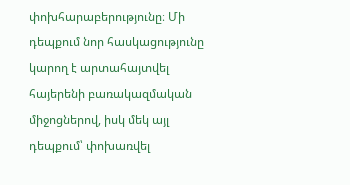փոխհարաբերությունը։ Մի դեպքում նոր հասկացությունը կարող է արտահայտվել հայերենի բառակազմական միջոցներով, իսկ մեկ այլ դեպքում՝ փոխառվել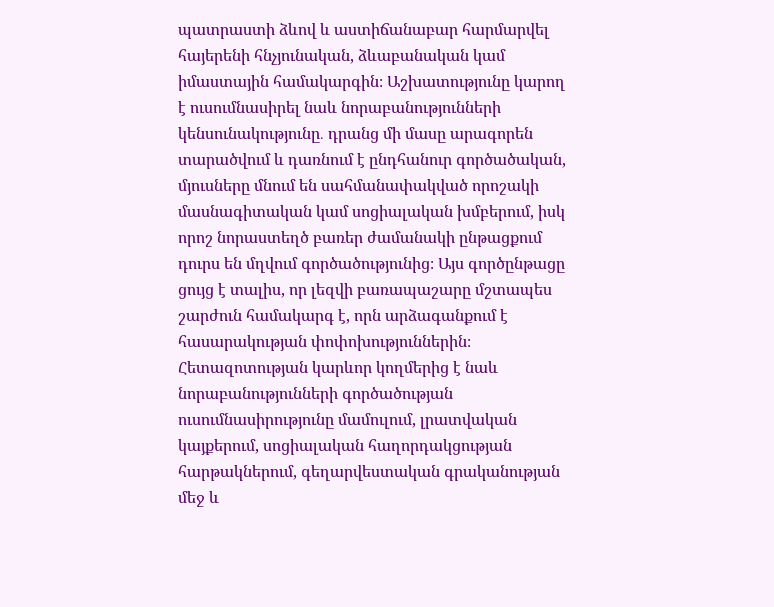պատրաստի ձևով և աստիճանաբար հարմարվել հայերենի հնչյունական, ձևաբանական կամ իմաստային համակարգին։ Աշխատությունը կարող է ուսումնասիրել նաև նորաբանությունների կենսունակությունը․ դրանց մի մասը արագորեն տարածվում և դառնում է ընդհանուր գործածական, մյուսները մնում են սահմանափակված որոշակի մասնագիտական կամ սոցիալական խմբերում, իսկ որոշ նորաստեղծ բառեր ժամանակի ընթացքում դուրս են մղվում գործածությունից։ Այս գործընթացը ցույց է տալիս, որ լեզվի բառապաշարը մշտապես շարժուն համակարգ է, որն արձագանքում է հասարակության փոփոխություններին։ Հետազոտության կարևոր կողմերից է նաև նորաբանությունների գործածության ուսումնասիրությունը մամուլում, լրատվական կայքերում, սոցիալական հաղորդակցության հարթակներում, գեղարվեստական գրականության մեջ և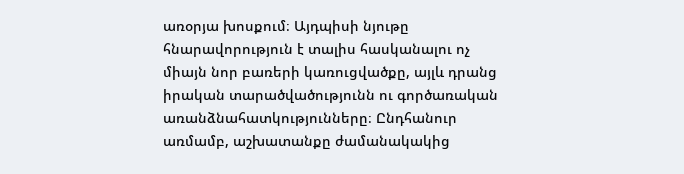առօրյա խոսքում։ Այդպիսի նյութը հնարավորություն է տալիս հասկանալու ոչ միայն նոր բառերի կառուցվածքը, այլև դրանց իրական տարածվածությունն ու գործառական առանձնահատկությունները։ Ընդհանուր առմամբ, աշխատանքը ժամանակակից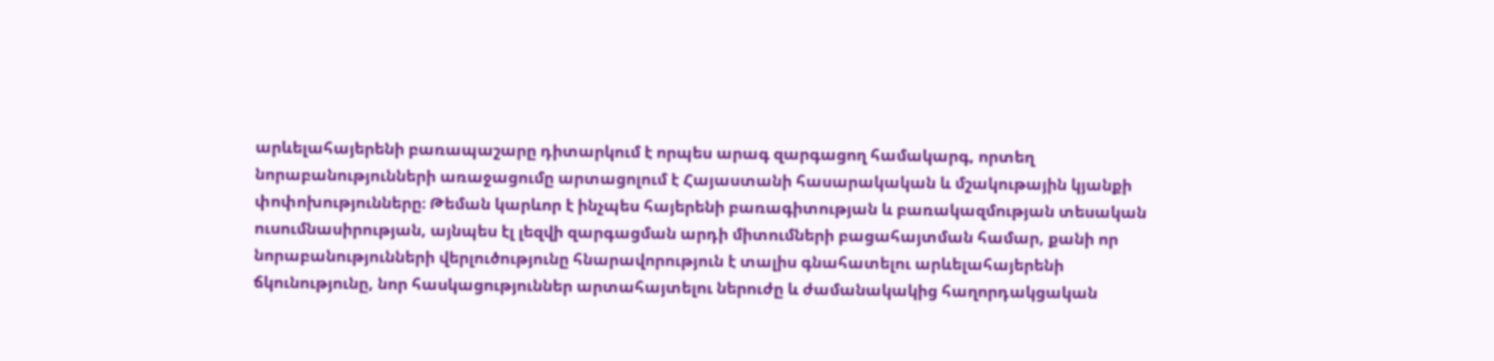արևելահայերենի բառապաշարը դիտարկում է որպես արագ զարգացող համակարգ, որտեղ նորաբանությունների առաջացումը արտացոլում է Հայաստանի հասարակական և մշակութային կյանքի փոփոխությունները։ Թեման կարևոր է ինչպես հայերենի բառագիտության և բառակազմության տեսական ուսումնասիրության, այնպես էլ լեզվի զարգացման արդի միտումների բացահայտման համար, քանի որ նորաբանությունների վերլուծությունը հնարավորություն է տալիս գնահատելու արևելահայերենի ճկունությունը, նոր հասկացություններ արտահայտելու ներուժը և ժամանակակից հաղորդակցական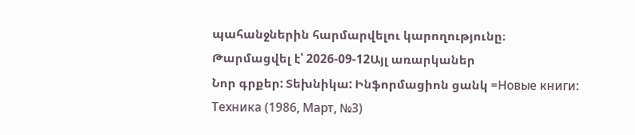պահանջներին հարմարվելու կարողությունը։
Թարմացվել է՝ 2026-09-12Այլ առարկաներ
Նոր գրքեր: Տեխնիկա: Ինֆորմացիոն ցանկ =Новые книги: Техника (1986, Март, №3)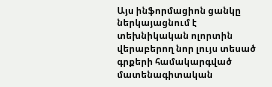Այս ինֆորմացիոն ցանկը ներկայացնում է տեխնիկական ոլորտին վերաբերող նոր լույս տեսած գրքերի համակարգված մատենագիտական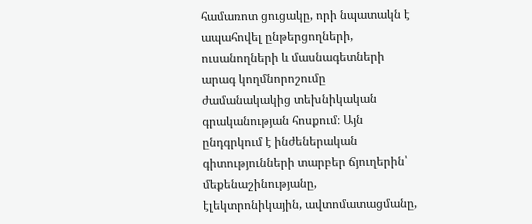համառոտ ցուցակը, որի նպատակն է ապահովել ընթերցողների, ուսանողների և մասնագետների արագ կողմնորոշումը ժամանակակից տեխնիկական գրականության հոսքում։ Այն ընդգրկում է ինժեներական գիտությունների տարբեր ճյուղերին՝ մեքենաշինությանը, էլեկտրոնիկային, ավտոմատացմանը,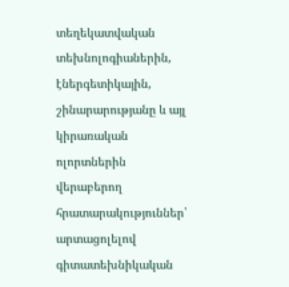տեղեկատվական տեխնոլոգիաներին, էներգետիկային, շինարարությանը և այլ կիրառական ոլորտներին վերաբերող հրատարակություններ՝ արտացոլելով գիտատեխնիկական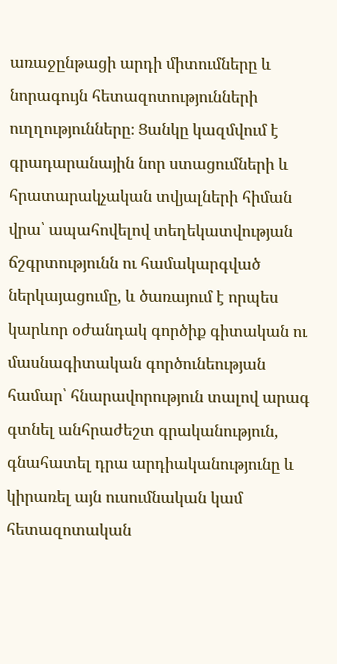առաջընթացի արդի միտումները և նորագույն հետազոտությունների ուղղությունները։ Ցանկը կազմվում է գրադարանային նոր ստացումների և հրատարակչական տվյալների հիման վրա՝ ապահովելով տեղեկատվության ճշգրտությունն ու համակարգված ներկայացումը, և ծառայում է որպես կարևոր օժանդակ գործիք գիտական ու մասնագիտական գործունեության համար՝ հնարավորություն տալով արագ գտնել անհրաժեշտ գրականություն, գնահատել դրա արդիականությունը և կիրառել այն ուսումնական կամ հետազոտական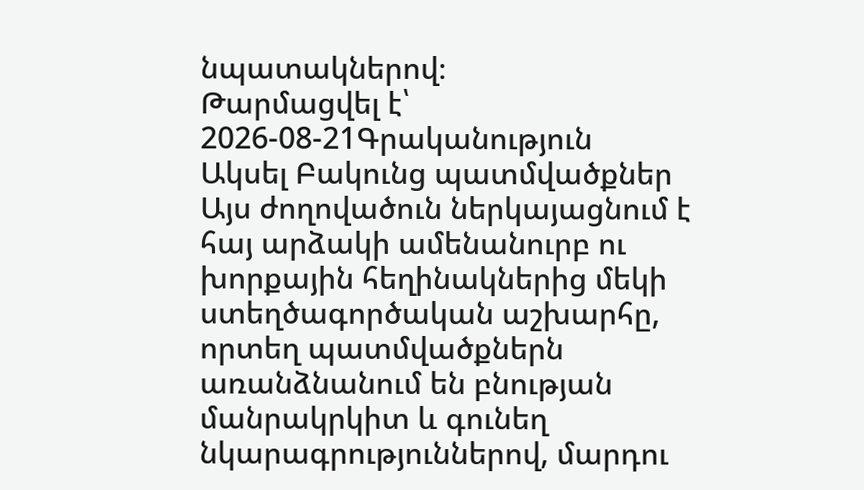նպատակներով։
Թարմացվել է՝ 2026-08-21Գրականություն
Ակսել Բակունց պատմվածքներ
Այս ժողովածուն ներկայացնում է հայ արձակի ամենանուրբ ու խորքային հեղինակներից մեկի ստեղծագործական աշխարհը, որտեղ պատմվածքներն առանձնանում են բնության մանրակրկիտ և գունեղ նկարագրություններով, մարդու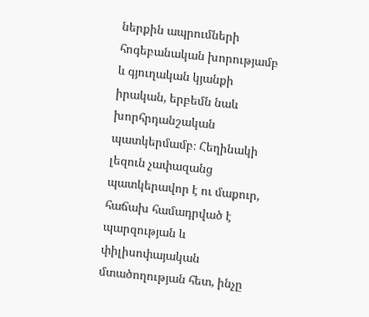ներքին ապրումների հոգեբանական խորությամբ և գյուղական կյանքի իրական, երբեմն նաև խորհրդանշական պատկերմամբ։ Հեղինակի լեզուն չափազանց պատկերավոր է ու մաքուր, հաճախ համադրված է պարզության և փիլիսոփայական մտածողության հետ, ինչը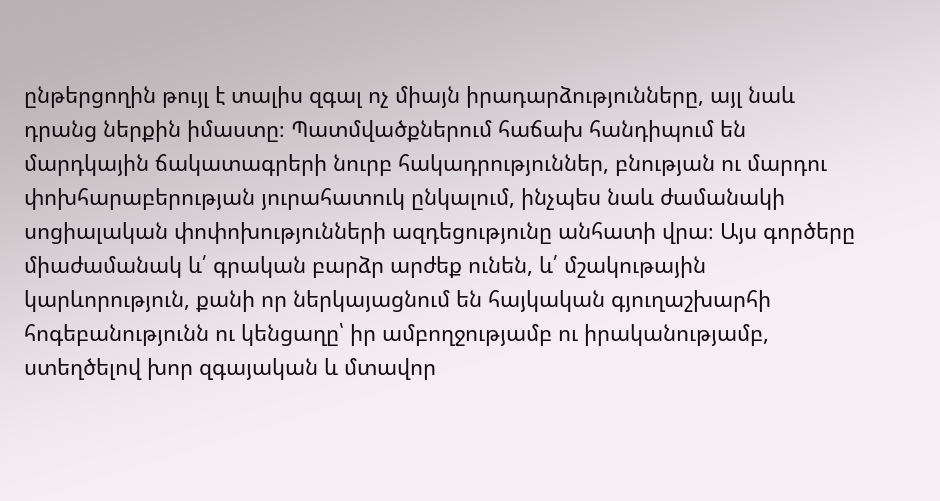ընթերցողին թույլ է տալիս զգալ ոչ միայն իրադարձությունները, այլ նաև դրանց ներքին իմաստը։ Պատմվածքներում հաճախ հանդիպում են մարդկային ճակատագրերի նուրբ հակադրություններ, բնության ու մարդու փոխհարաբերության յուրահատուկ ընկալում, ինչպես նաև ժամանակի սոցիալական փոփոխությունների ազդեցությունը անհատի վրա։ Այս գործերը միաժամանակ և՛ գրական բարձր արժեք ունեն, և՛ մշակութային կարևորություն, քանի որ ներկայացնում են հայկական գյուղաշխարհի հոգեբանությունն ու կենցաղը՝ իր ամբողջությամբ ու իրականությամբ, ստեղծելով խոր զգայական և մտավոր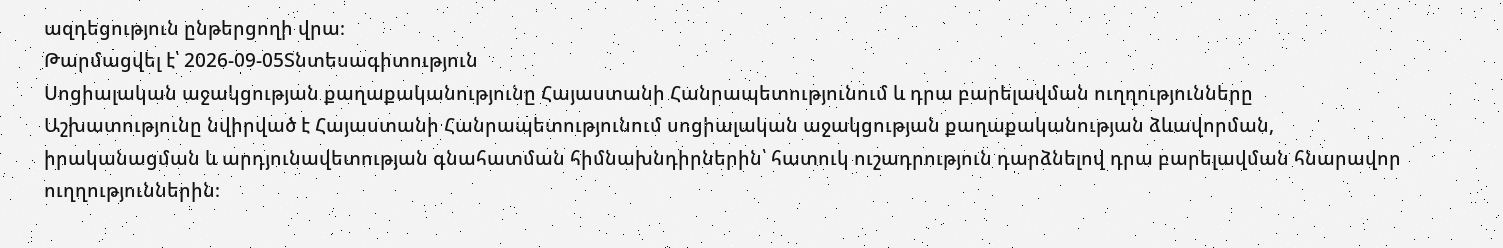ազդեցություն ընթերցողի վրա։
Թարմացվել է՝ 2026-09-05Տնտեսագիտություն
Սոցիալական աջակցության քաղաքականությունը Հայաստանի Հանրապետությունում և դրա բարելավման ուղղությունները
Աշխատությունը նվիրված է Հայաստանի Հանրապետությունում սոցիալական աջակցության քաղաքականության ձևավորման, իրականացման և արդյունավետության գնահատման հիմնախնդիրներին՝ հատուկ ուշադրություն դարձնելով դրա բարելավման հնարավոր ուղղություններին։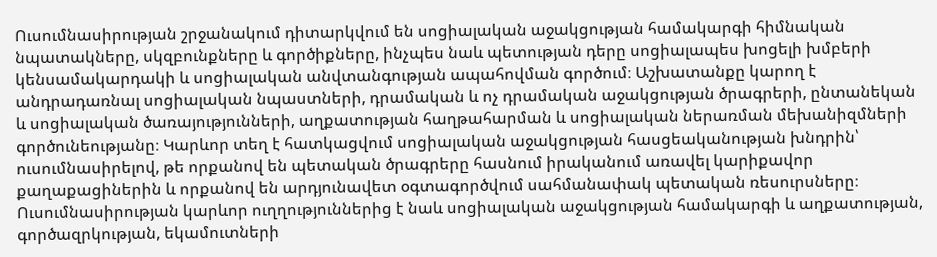Ուսումնասիրության շրջանակում դիտարկվում են սոցիալական աջակցության համակարգի հիմնական նպատակները, սկզբունքները և գործիքները, ինչպես նաև պետության դերը սոցիալապես խոցելի խմբերի կենսամակարդակի և սոցիալական անվտանգության ապահովման գործում։ Աշխատանքը կարող է անդրադառնալ սոցիալական նպաստների, դրամական և ոչ դրամական աջակցության ծրագրերի, ընտանեկան և սոցիալական ծառայությունների, աղքատության հաղթահարման և սոցիալական ներառման մեխանիզմների գործունեությանը։ Կարևոր տեղ է հատկացվում սոցիալական աջակցության հասցեականության խնդրին՝ ուսումնասիրելով, թե որքանով են պետական ծրագրերը հասնում իրականում առավել կարիքավոր քաղաքացիներին և որքանով են արդյունավետ օգտագործվում սահմանափակ պետական ռեսուրսները։ Ուսումնասիրության կարևոր ուղղություններից է նաև սոցիալական աջակցության համակարգի և աղքատության, գործազրկության, եկամուտների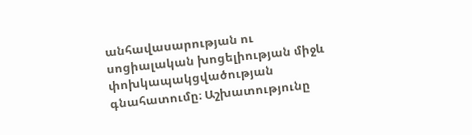անհավասարության ու սոցիալական խոցելիության միջև փոխկապակցվածության գնահատումը։ Աշխատությունը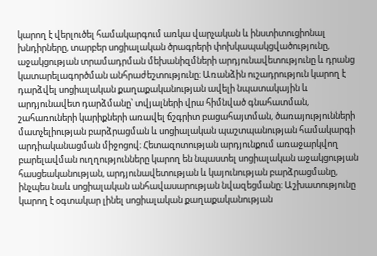կարող է վերլուծել համակարգում առկա վարչական և ինստիտուցիոնալ խնդիրները, տարբեր սոցիալական ծրագրերի փոխկապակցվածությունը, աջակցության տրամադրման մեխանիզմների արդյունավետությունը և դրանց կատարելագործման անհրաժեշտությունը։ Առանձին ուշադրություն կարող է դարձվել սոցիալական քաղաքականության ավելի նպատակային և արդյունավետ դարձմանը՝ տվյալների վրա հիմնված գնահատման, շահառուների կարիքների առավել ճշգրիտ բացահայտման, ծառայությունների մատչելիության բարձրացման և սոցիալական պաշտպանության համակարգի արդիականացման միջոցով։ Հետազոտության արդյունքում առաջարկվող բարելավման ուղղությունները կարող են նպաստել սոցիալական աջակցության հասցեականության, արդյունավետության և կայունության բարձրացմանը, ինչպես նաև սոցիալական անհավասարության նվազեցմանը։ Աշխատությունը կարող է օգտակար լինել սոցիալական քաղաքականության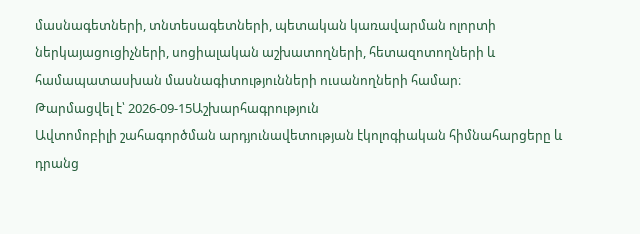մասնագետների, տնտեսագետների, պետական կառավարման ոլորտի ներկայացուցիչների, սոցիալական աշխատողների, հետազոտողների և համապատասխան մասնագիտությունների ուսանողների համար։
Թարմացվել է՝ 2026-09-15Աշխարհագրություն
Ավտոմոբիլի շահագործման արդյունավետության էկոլոգիական հիմնահարցերը և դրանց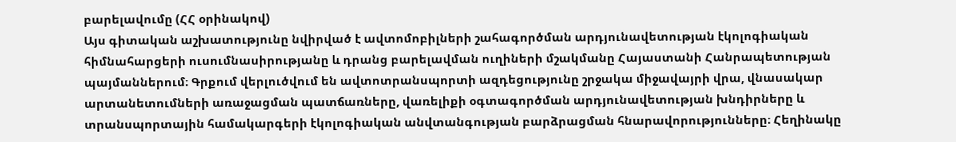բարելավումը (ՀՀ օրինակով)
Այս գիտական աշխատությունը նվիրված է ավտոմոբիլների շահագործման արդյունավետության էկոլոգիական հիմնահարցերի ուսումնասիրությանը և դրանց բարելավման ուղիների մշակմանը Հայաստանի Հանրապետության պայմաններում։ Գրքում վերլուծվում են ավտոտրանսպորտի ազդեցությունը շրջակա միջավայրի վրա, վնասակար արտանետումների առաջացման պատճառները, վառելիքի օգտագործման արդյունավետության խնդիրները և տրանսպորտային համակարգերի էկոլոգիական անվտանգության բարձրացման հնարավորությունները։ Հեղինակը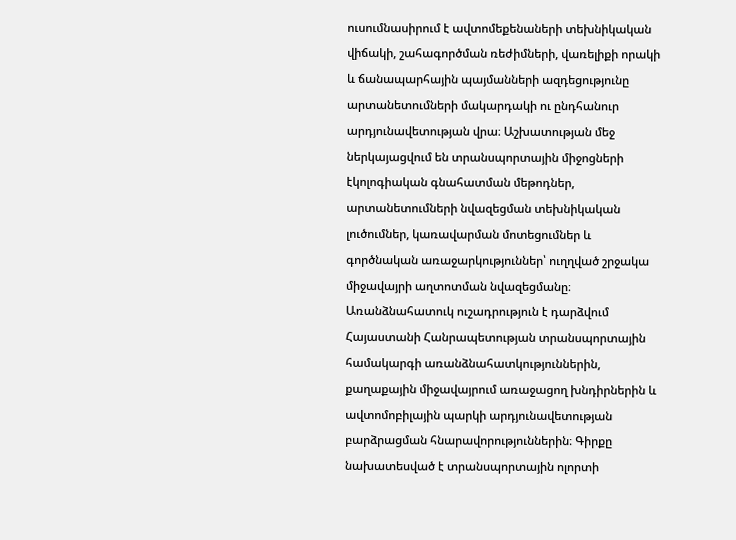ուսումնասիրում է ավտոմեքենաների տեխնիկական վիճակի, շահագործման ռեժիմների, վառելիքի որակի և ճանապարհային պայմանների ազդեցությունը արտանետումների մակարդակի ու ընդհանուր արդյունավետության վրա։ Աշխատության մեջ ներկայացվում են տրանսպորտային միջոցների էկոլոգիական գնահատման մեթոդներ, արտանետումների նվազեցման տեխնիկական լուծումներ, կառավարման մոտեցումներ և գործնական առաջարկություններ՝ ուղղված շրջակա միջավայրի աղտոտման նվազեցմանը։ Առանձնահատուկ ուշադրություն է դարձվում Հայաստանի Հանրապետության տրանսպորտային համակարգի առանձնահատկություններին, քաղաքային միջավայրում առաջացող խնդիրներին և ավտոմոբիլային պարկի արդյունավետության բարձրացման հնարավորություններին։ Գիրքը նախատեսված է տրանսպորտային ոլորտի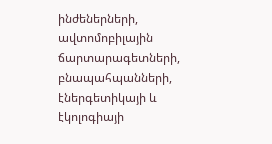ինժեներների, ավտոմոբիլային ճարտարագետների, բնապահպանների, էներգետիկայի և էկոլոգիայի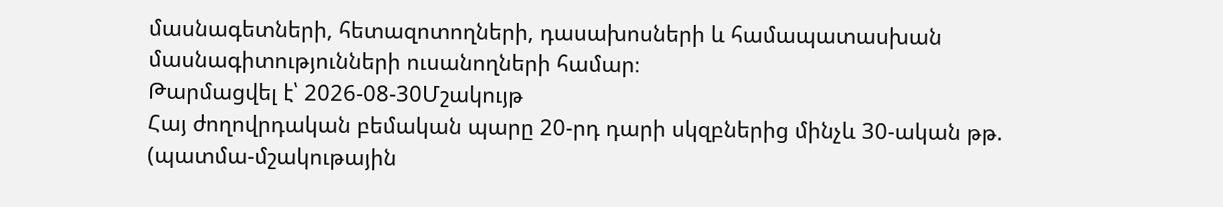մասնագետների, հետազոտողների, դասախոսների և համապատասխան մասնագիտությունների ուսանողների համար։
Թարմացվել է՝ 2026-08-30Մշակույթ
Հայ ժողովրդական բեմական պարը 20-րդ դարի սկզբներից մինչև 30-ական թթ. (պատմա-մշակութային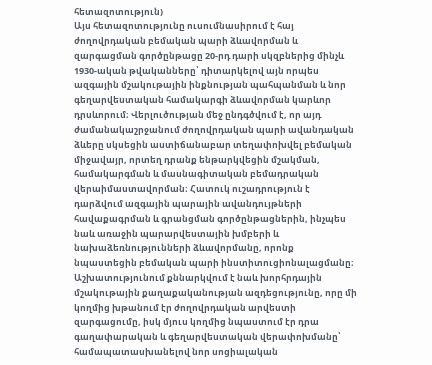հետազոտություն)
Այս հետազոտությունը ուսումնասիրում է հայ ժողովրդական բեմական պարի ձևավորման և զարգացման գործընթացը 20-րդ դարի սկզբներից մինչև 1930-ական թվականները՝ դիտարկելով այն որպես ազգային մշակութային ինքնության պահպանման և նոր գեղարվեստական համակարգի ձևավորման կարևոր դրսևորում։ Վերլուծության մեջ ընդգծվում է, որ այդ ժամանակաշրջանում ժողովրդական պարի ավանդական ձևերը սկսեցին աստիճանաբար տեղափոխվել բեմական միջավայր, որտեղ դրանք ենթարկվեցին մշակման, համակարգման և մասնագիտական բեմադրական վերաիմաստավորման։ Հատուկ ուշադրություն է դարձվում ազգային պարային ավանդույթների հավաքագրման և գրանցման գործընթացներին, ինչպես նաև առաջին պարարվեստային խմբերի և նախաձեռնությունների ձևավորմանը, որոնք նպաստեցին բեմական պարի ինստիտուցիոնալացմանը։ Աշխատությունում քննարկվում է նաև խորհրդային մշակութային քաղաքականության ազդեցությունը, որը մի կողմից խթանում էր ժողովրդական արվեստի զարգացումը, իսկ մյուս կողմից նպաստում էր դրա գաղափարական և գեղարվեստական վերափոխմանը՝ համապատասխանելով նոր սոցիալական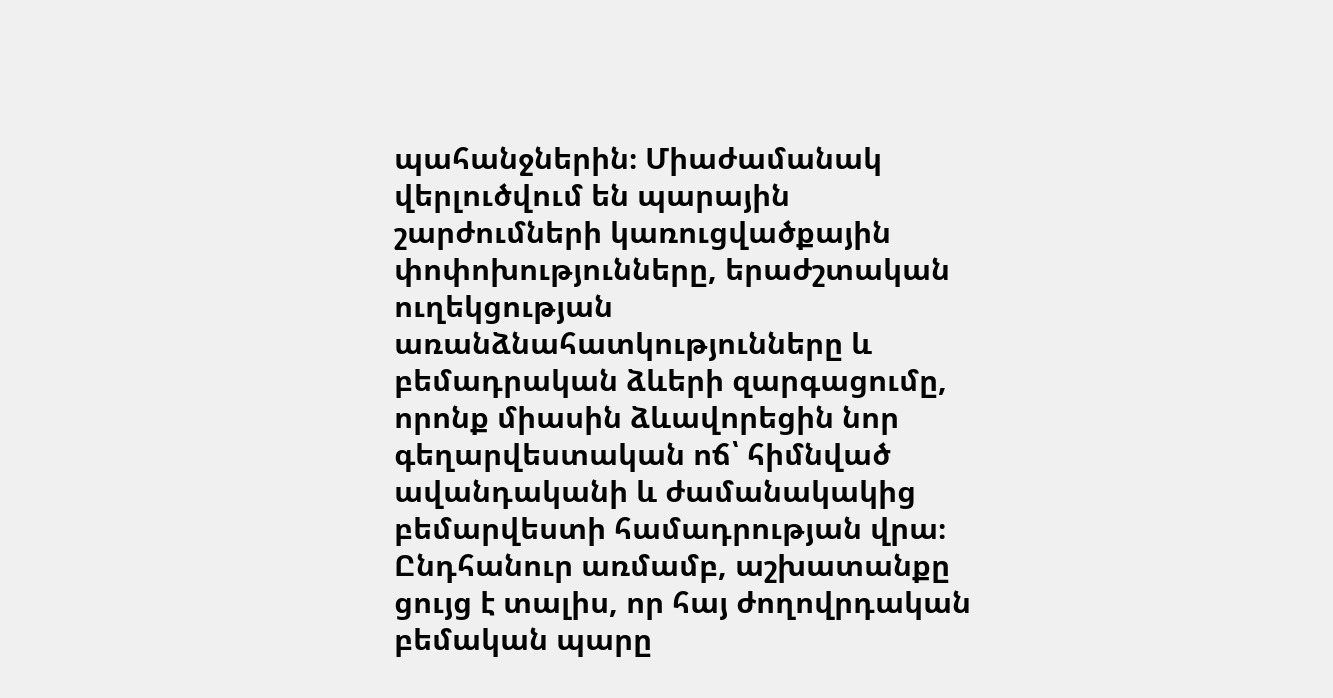պահանջներին։ Միաժամանակ վերլուծվում են պարային շարժումների կառուցվածքային փոփոխությունները, երաժշտական ուղեկցության առանձնահատկությունները և բեմադրական ձևերի զարգացումը, որոնք միասին ձևավորեցին նոր գեղարվեստական ոճ՝ հիմնված ավանդականի և ժամանակակից բեմարվեստի համադրության վրա։ Ընդհանուր առմամբ, աշխատանքը ցույց է տալիս, որ հայ ժողովրդական բեմական պարը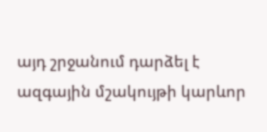այդ շրջանում դարձել է ազգային մշակույթի կարևոր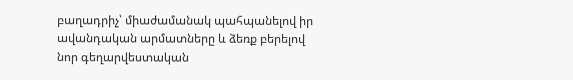բաղադրիչ՝ միաժամանակ պահպանելով իր ավանդական արմատները և ձեռք բերելով նոր գեղարվեստական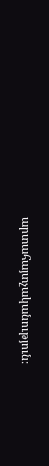արտահայտչականություն։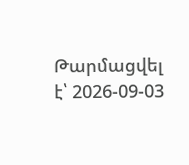Թարմացվել է՝ 2026-09-03